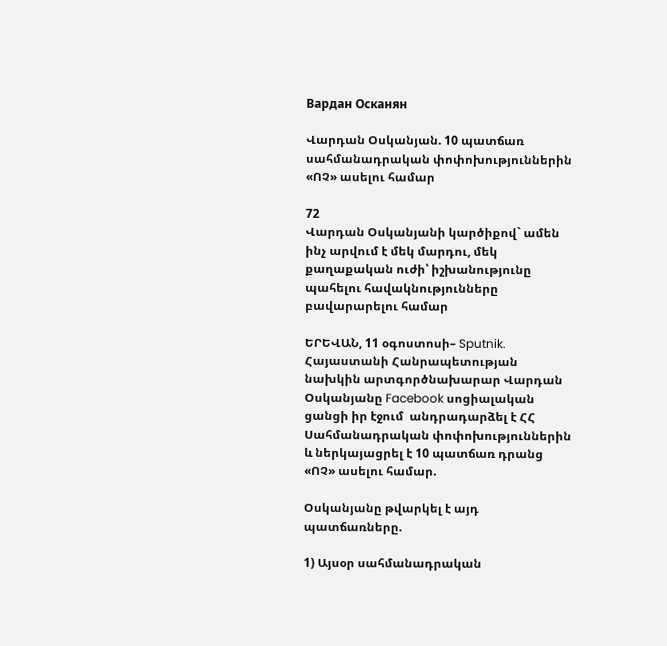Вардан Осканян

Վարդան Օսկանյան. 10 պատճառ սահմանադրական փոփոխություններին «ՈՉ» ասելու համար

72
Վարդան Օսկանյանի կարծիքով` ամեն ինչ արվում է մեկ մարդու, մեկ քաղաքական ուժի՝ իշխանությունը պահելու հավակնությունները բավարարելու համար

ԵՐԵՎԱՆ, 11 օգոստոսի– Sputnik. Հայաստանի Հանրապետության նախկին արտգործնախարար Վարդան Օսկանյանը Facebook սոցիալական ցանցի իր էջում  անդրադարձել է ՀՀ Սահմանադրական փոփոխություններին և ներկայացրել է 10 պատճառ դրանց «ՈՉ» ասելու համար.

Օսկանյանը թվարկել է այդ պատճառները.

1) Այսօր սահմանադրական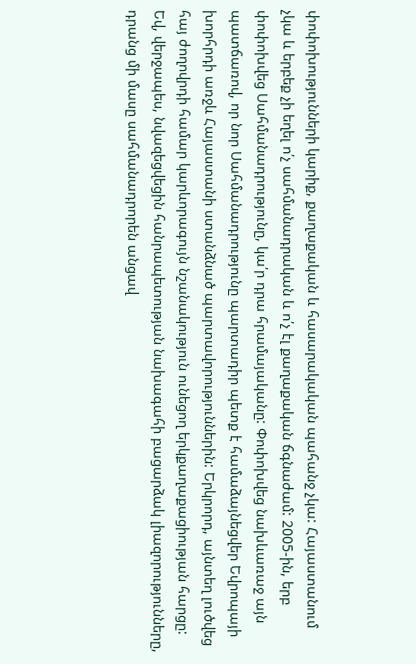փոփոխությունների կարիք, քաղաքական և հասարակական պահանջ չկա: Հայաստանում չկա և երբեք չի եղել ո՛չ սահմանադրական և ո՛չ էլ քաղաքական ճգնաժամ: 2005-ին, երբ փոփոխվեց Սահմանադրությունը, կա՛ր դրա հրամայականը: Փոփոխվեց նախևառաջ այն պատճառով, որ նոր Սահմանադրությունը պարտադիր պետք է համաձայնեցվեր Եվրոպայի խորհրդի առջև Հայաստանի ստանձնած պարտավորություններին: Երկրորդ, այնտեղ լուծվեց հայ ժողովրդի համար կարևորագույն նշանակություն ունեցող երկքաղաքացիության հարցը: Եվ, վերջապես, նվազեցվեցին հանրապետության նախագահի բացարձակ լիազորությունները, դրանց մի մասը սահմանադրորեն անցավ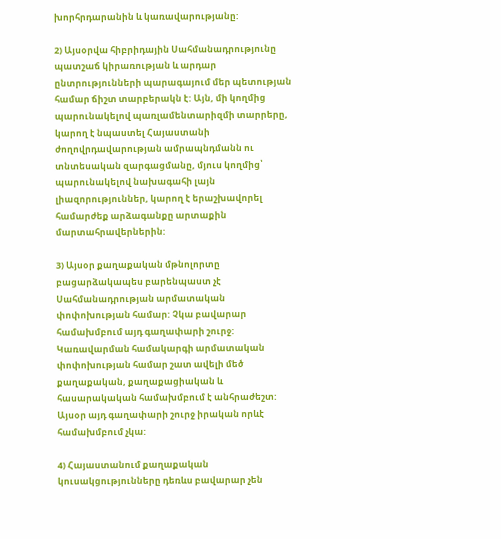խորհրդարանին և կառավարությանը:

2) Այսօրվա հիբրիդային Սահմանադրությունը պատշաճ կիրառության և արդար ընտրությունների պարագայում մեր պետության համար ճիշտ տարբերակն է: Այն, մի կողմից պարունակելով պառլամենտարիզմի տարրերը, կարող է նպաստել Հայաստանի ժողովրդավարության ամրապնդմանն ու տնտեսական զարգացմանը, մյուս կողմից՝ պարունակելով նախագահի լայն լիազորություններ, կարող է երաշխավորել համարժեք արձագանքը արտաքին մարտահրավերներին:

3) Այսօր քաղաքական մթնոլորտը բացարձակապես բարենպաստ չէ Սահմանադրության արմատական փոփոխության համար: Չկա բավարար համախմբում այդ գաղափարի շուրջ: Կառավարման համակարգի արմատական փոփոխության համար շատ ավելի մեծ քաղաքական, քաղաքացիական և հասարակական համախմբում է անհրաժեշտ: Այսօր այդ գաղափարի շուրջ իրական որևէ համախմբում չկա:

4) Հայաստանում քաղաքական կուսակցությունները դեռևս բավարար չեն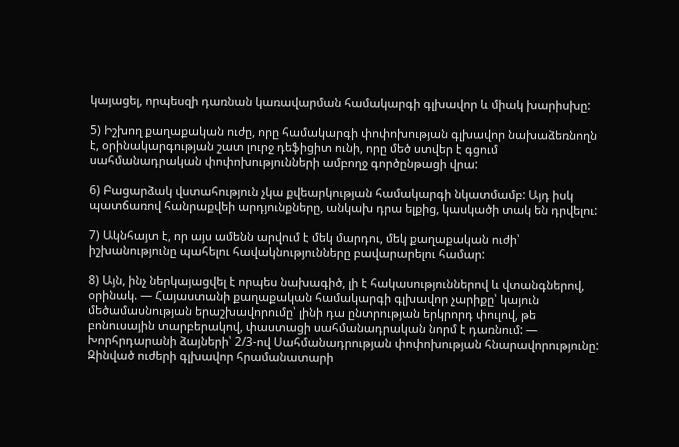կայացել, որպեսզի դառնան կառավարման համակարգի գլխավոր և միակ խարիսխը:

5) Իշխող քաղաքական ուժը, որը համակարգի փոփոխության գլխավոր նախաձեռնողն է, օրինակարգության շատ լուրջ դեֆիցիտ ունի, որը մեծ ստվեր է գցում սահմանադրական փոփոխությունների ամբողջ գործընթացի վրա:

6) Բացարձակ վստահություն չկա քվեարկության համակարգի նկատմամբ: Այդ իսկ պատճառով հանրաքվեի արդյունքները, անկախ դրա ելքից, կասկածի տակ են դրվելու:

7) Ակնհայտ է, որ այս ամենն արվում է մեկ մարդու, մեկ քաղաքական ուժի՝ իշխանությունը պահելու հավակնությունները բավարարելու համար:

8) Այն, ինչ ներկայացվել է որպես նախագիծ, լի է հակասություններով և վտանգներով, օրինակ. — Հայաստանի քաղաքական համակարգի գլխավոր չարիքը՝ կայուն մեծամասնության երաշխավորումը՝ լինի դա ընտրության երկրորդ փուլով, թե բոնուսային տարբերակով, փաստացի սահմանադրական նորմ է դառնում: — Խորհրդարանի ձայների՝ 2/3-ով Սահմանադրության փոփոխության հնարավորությունը: Զինված ուժերի գլխավոր հրամանատարի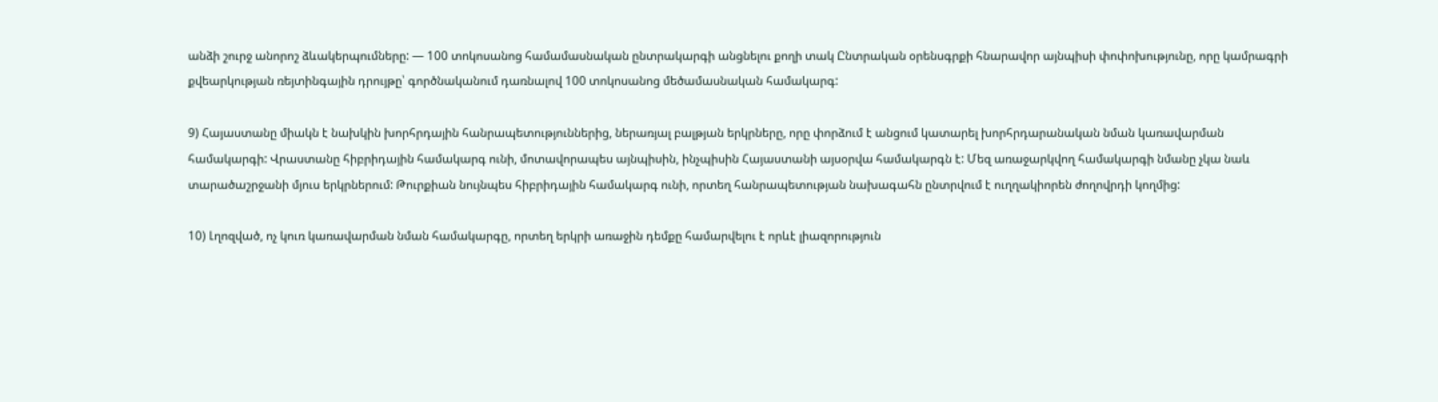անձի շուրջ անորոշ ձևակերպումները: — 100 տոկոսանոց համամասնական ընտրակարգի անցնելու քողի տակ Ընտրական օրենսգրքի հնարավոր այնպիսի փոփոխությունը, որը կամրագրի քվեարկության ռեյտինգային դրույթը՝ գործնականում դառնալով 100 տոկոսանոց մեծամասնական համակարգ:

9) Հայաստանը միակն է նախկին խորհրդային հանրապետություններից, ներառյալ բալթյան երկրները, որը փորձում է անցում կատարել խորհրդարանական նման կառավարման համակարգի: Վրաստանը հիբրիդային համակարգ ունի, մոտավորապես այնպիսին, ինչպիսին Հայաստանի այսօրվա համակարգն է: Մեզ առաջարկվող համակարգի նմանը չկա նաև տարածաշրջանի մյուս երկրներում: Թուրքիան նույնպես հիբրիդային համակարգ ունի, որտեղ հանրապետության նախագահն ընտրվում է ուղղակիորեն ժողովրդի կողմից:

10) Լղոզված, ոչ կուռ կառավարման նման համակարգը, որտեղ երկրի առաջին դեմքը համարվելու է որևէ լիազորություն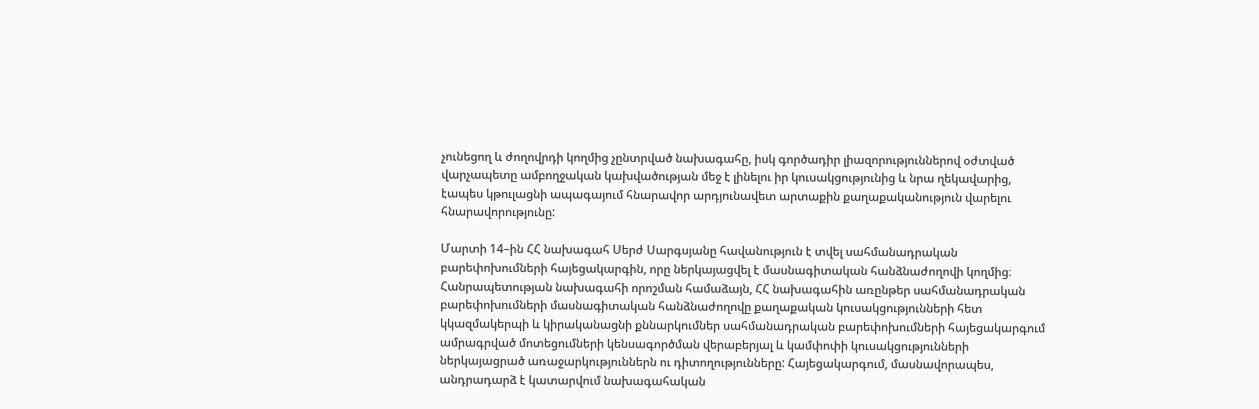չունեցող և ժողովրդի կողմից չընտրված նախագահը, իսկ գործադիր լիազորություններով օժտված վարչապետը ամբողջական կախվածության մեջ է լինելու իր կուսակցությունից և նրա ղեկավարից, էապես կթուլացնի ապագայում հնարավոր արդյունավետ արտաքին քաղաքականություն վարելու հնարավորությունը:

Մարտի 14–ին ՀՀ նախագահ Սերժ Սարգսյանը հավանություն է տվել սահմանադրական բարեփոխումների հայեցակարգին, որը ներկայացվել է մասնագիտական հանձնաժողովի կողմից։ Հանրապետության նախագահի որոշման համաձայն, ՀՀ նախագահին առընթեր սահմանադրական բարեփոխումների մասնագիտական հանձնաժողովը քաղաքական կուսակցությունների հետ կկազմակերպի և կիրականացնի քննարկումներ սահմանադրական բարեփոխումների հայեցակարգում ամրագրված մոտեցումների կենսագործման վերաբերյալ և կամփոփի կուսակցությունների ներկայացրած առաջարկություններն ու դիտողությունները: Հայեցակարգում, մասնավորապես, անդրադարձ է կատարվում նախագահական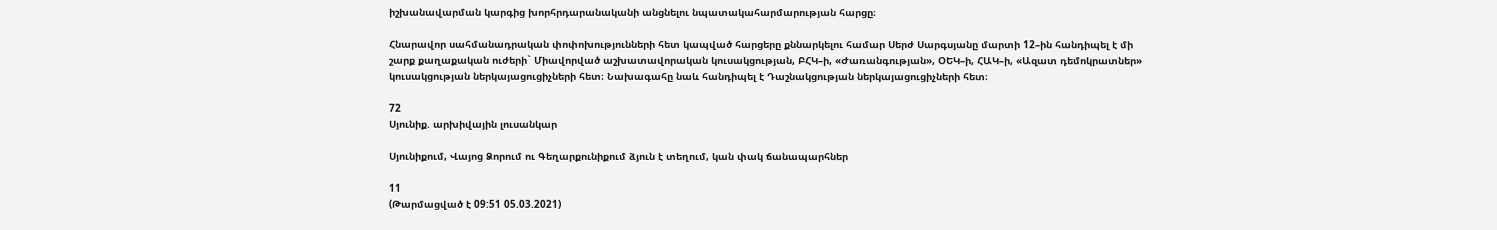իշխանավարման կարգից խորհրդարանականի անցնելու նպատակահարմարության հարցը։

Հնարավոր սահմանադրական փոփոխությունների հետ կապված հարցերը քննարկելու համար Սերժ Սարգսյանը մարտի 12–ին հանդիպել է մի շարք քաղաքական ուժերի` Միավորված աշխատավորական կուսակցության, ԲՀԿ–ի, «Ժառանգության», ՕԵԿ–ի, ՀԱԿ–ի, «Ազատ դեմոկրատներ» կուսակցության ներկայացուցիչների հետ։ Նախագահը նաև հանդիպել է Դաշնակցության ներկայացուցիչների հետ։

72
Սյունիք. արխիվային լուսանկար

Սյունիքում, Վայոց Ձորում ու Գեղարքունիքում ձյուն է տեղում, կան փակ ճանապարհներ

11
(Թարմացված է 09:51 05.03.2021)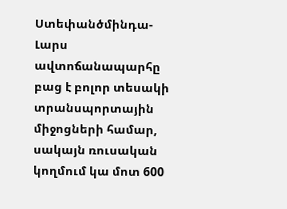Ստեփանծմինդա-Լարս ավտոճանապարհը բաց է բոլոր տեսակի տրանսպորտային միջոցների համար, սակայն ռուսական կողմում կա մոտ 600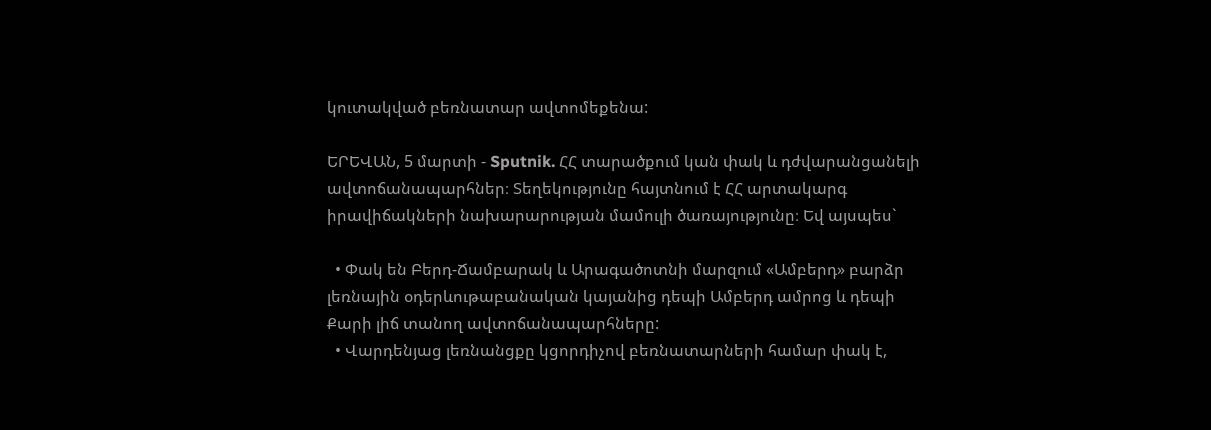կուտակված բեռնատար ավտոմեքենա:

ԵՐԵՎԱՆ, 5 մարտի - Sputnik. ՀՀ տարածքում կան փակ և դժվարանցանելի ավտոճանապարհներ։ Տեղեկությունը հայտնում է ՀՀ արտակարգ իրավիճակների նախարարության մամուլի ծառայությունը։ Եվ այսպես`

  • Փակ են Բերդ-Ճամբարակ և Արագածոտնի մարզում «Ամբերդ» բարձր լեռնային օդերևութաբանական կայանից դեպի Ամբերդ ամրոց և դեպի Քարի լիճ տանող ավտոճանապարհները:
  • Վարդենյաց լեռնանցքը կցորդիչով բեռնատարների համար փակ է,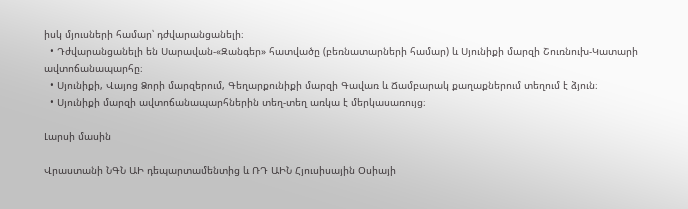իսկ մյուսների համար՝ դժվարանցանելի։
  • Դժվարանցանելի են Սարավան-«Զանգեր» հատվածը (բեռնատարների համար) և Սյունիքի մարզի Շուռնուխ-Կատարի ավտոճանապարհը։
  • Սյունիքի, Վայոց Ձորի մարզերում, Գեղարքունիքի մարզի Գավառ և Ճամբարակ քաղաքներում տեղում է ձյուն։
  • Սյունիքի մարզի ավտոճանապարհներին տեղ-տեղ առկա է մերկասառույց։

Լարսի մասին

Վրաստանի ՆԳՆ ԱԻ դեպարտամենտից և ՌԴ ԱԻՆ Հյուսիսային Օսիայի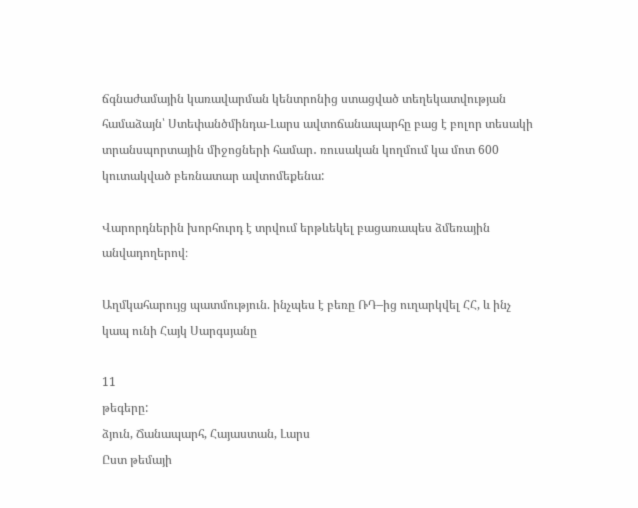ճգնաժամային կառավարման կենտրոնից ստացված տեղեկատվության համաձայն՝ Ստեփանծմինդա-Լարս ավտոճանապարհը բաց է բոլոր տեսակի տրանսպորտային միջոցների համար․ ռուսական կողմում կա մոտ 600 կուտակված բեռնատար ավտոմեքենա:

Վարորդներին խորհուրդ է տրվում երթևեկել բացառապես ձմեռային անվադողերով։

Աղմկահարույց պատմություն. ինչպես է բեռը ՌԴ–ից ուղարկվել ՀՀ, և ինչ կապ ունի Հայկ Սարգսյանը

11
թեգերը:
ձյուն, Ճանապարհ, Հայաստան, Լարս
Ըստ թեմայի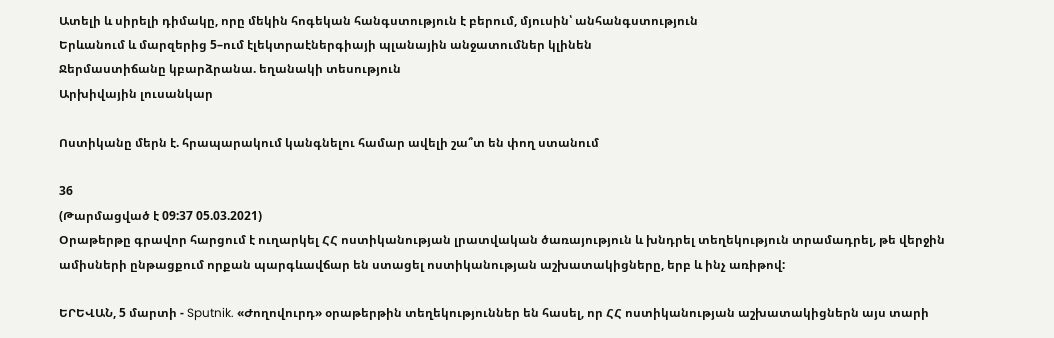Ատելի և սիրելի դիմակը, որը մեկին հոգեկան հանգստություն է բերում, մյուսին՝ անհանգստություն
Երևանում և մարզերից 5–ում էլեկտրաէներգիայի պլանային անջատումներ կլինեն
Ջերմաստիճանը կբարձրանա. եղանակի տեսություն
Արխիվային լուսանկար

Ոստիկանը մերն է. հրապարակում կանգնելու համար ավելի շա՞տ են փող ստանում

36
(Թարմացված է 09:37 05.03.2021)
Օրաթերթը գրավոր հարցում է ուղարկել ՀՀ ոստիկանության լրատվական ծառայություն և խնդրել տեղեկություն տրամադրել, թե վերջին ամիսների ընթացքում որքան պարգևավճար են ստացել ոստիկանության աշխատակիցները, երբ և ինչ առիթով:

ԵՐԵՎԱՆ, 5 մարտի - Sputnik. «Ժողովուրդ» օրաթերթին տեղեկություններ են հասել, որ ՀՀ ոստիկանության աշխատակիցներն այս տարի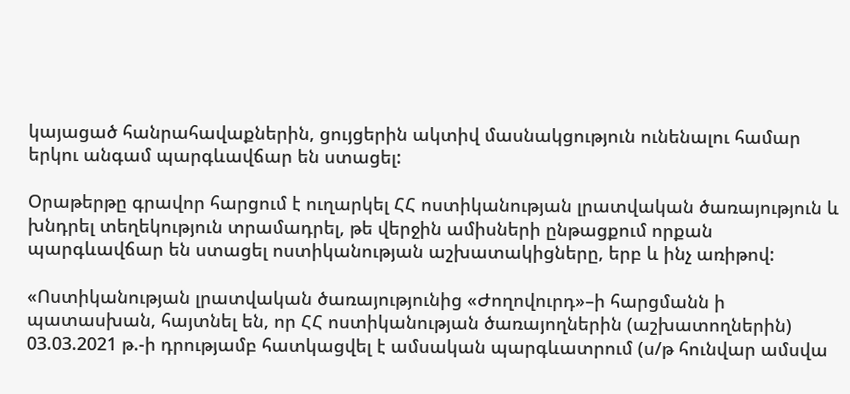կայացած հանրահավաքներին, ցույցերին ակտիվ մասնակցություն ունենալու համար երկու անգամ պարգևավճար են ստացել:

Օրաթերթը գրավոր հարցում է ուղարկել ՀՀ ոստիկանության լրատվական ծառայություն և խնդրել տեղեկություն տրամադրել, թե վերջին ամիսների ընթացքում որքան պարգևավճար են ստացել ոստիկանության աշխատակիցները, երբ և ինչ առիթով:

«Ոստիկանության լրատվական ծառայությունից «Ժողովուրդ»–ի հարցմանն ի պատասխան, հայտնել են, որ ՀՀ ոստիկանության ծառայողներին (աշխատողներին) 03.03.2021 թ.-ի դրությամբ հատկացվել է ամսական պարգևատրում (ս/թ հունվար ամսվա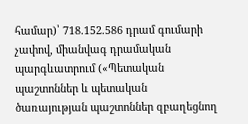համար)՝ 718.152.586 դրամ գումարի չափով, միանվագ դրամական պարգևատրում («Պետական պաշտոններ և պետական ծառայության պաշտոններ զբաղեցնող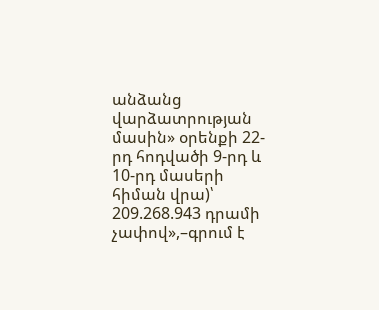անձանց վարձատրության մասին» օրենքի 22-րդ հոդվածի 9-րդ և 10-րդ մասերի հիման վրա)՝ 209.268.943 դրամի չափով»,–գրում է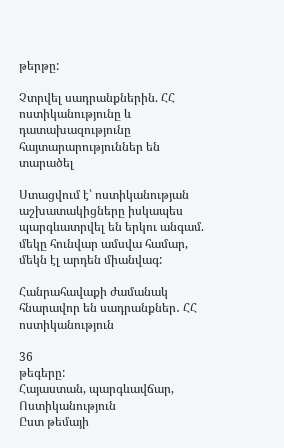թերթը:

Չտրվել սադրանքներին. ՀՀ ոստիկանությունը և դատախազությունը հայտարարություններ են տարածել

Ստացվում է՝ ոստիկանության աշխատակիցները իսկապես պարգևատրվել են երկու անգամ. մեկը հունվար ամսվա համար, մեկն էլ արդեն միանվագ:

Հանրահավաքի ժամանակ հնարավոր են սադրանքներ․ ՀՀ ոստիկանություն

36
թեգերը:
Հայաստան, պարգևավճար, Ոստիկանություն
Ըստ թեմայի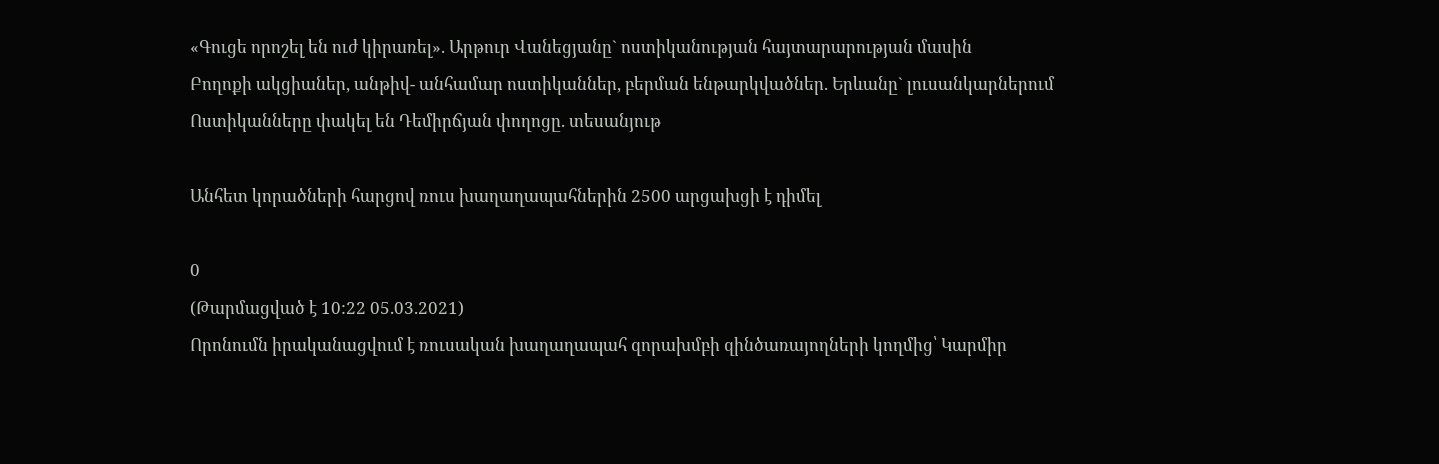«Գուցե որոշել են ուժ կիրառել». Արթուր Վանեցյանը` ոստիկանության հայտարարության մասին
Բողոքի ակցիաներ, անթիվ- անհամար ոստիկաններ, բերման ենթարկվածներ. Երևանը` լուսանկարներում
Ոստիկանները փակել են Դեմիրճյան փողոցը. տեսանյութ

Անհետ կորածների հարցով ռուս խաղաղապահներին 2500 արցախցի է դիմել

0
(Թարմացված է 10:22 05.03.2021)
Որոնումն իրականացվում է ռուսական խաղաղապահ զորախմբի զինծառայողների կողմից՝ Կարմիր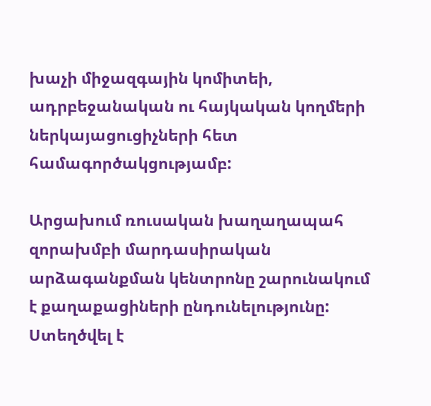խաչի միջազգային կոմիտեի, ադրբեջանական ու հայկական կողմերի ներկայացուցիչների հետ համագործակցությամբ:

Արցախում ռուսական խաղաղապահ զորախմբի մարդասիրական արձագանքման կենտրոնը շարունակում է քաղաքացիների ընդունելությունը: Ստեղծվել է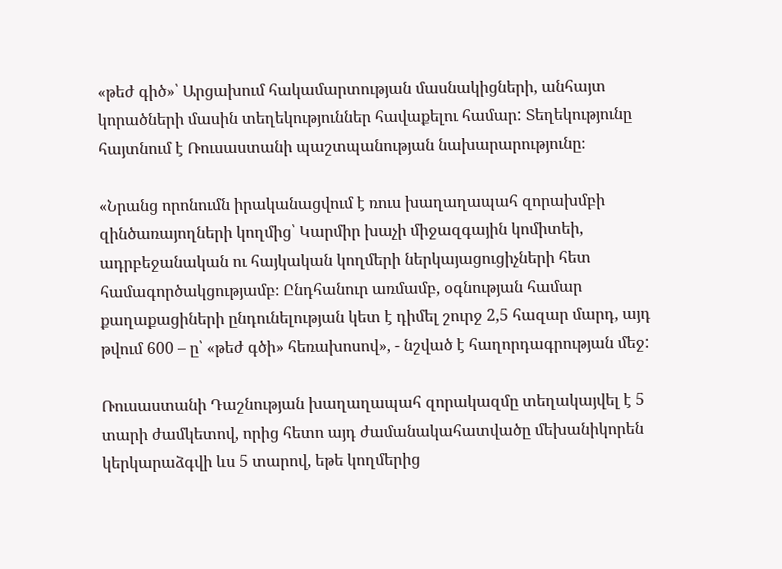«թեժ գիծ»՝ Արցախում հակամարտության մասնակիցների, անհայտ կորածների մասին տեղեկություններ հավաքելու համար: Տեղեկությունը հայտնում է Ռուսաստանի պաշտպանության նախարարությունը։

«Նրանց որոնումն իրականացվում է ռուս խաղաղապահ զորախմբի զինծառայողների կողմից՝ Կարմիր խաչի միջազգային կոմիտեի, ադրբեջանական ու հայկական կողմերի ներկայացուցիչների հետ համագործակցությամբ։ Ընդհանուր առմամբ, օգնության համար քաղաքացիների ընդունելության կետ է դիմել շուրջ 2,5 հազար մարդ, այդ թվում 600 – ը՝ «թեժ գծի» հեռախոսով», - նշված է հաղորդագրության մեջ:

Ռուսաստանի Դաշնության խաղաղապահ զորակազմը տեղակայվել է 5 տարի ժամկետով, որից հետո այդ ժամանակահատվածը մեխանիկորեն կերկարաձգվի ևս 5 տարով, եթե կողմերից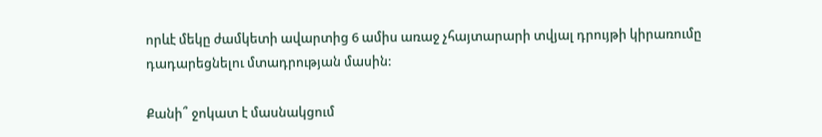որևէ մեկը ժամկետի ավարտից 6 ամիս առաջ չհայտարարի տվյալ դրույթի կիրառումը դադարեցնելու մտադրության մասին:

Քանի՞ ջոկատ է մասնակցում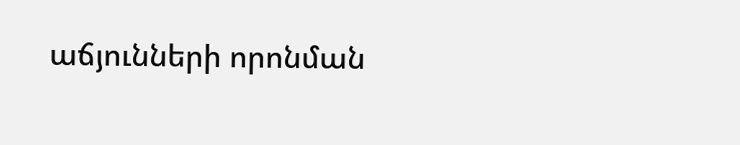աճյունների որոնման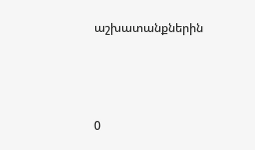աշխատանքներին



0